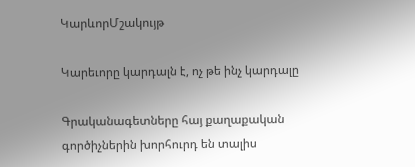ԿարևորՄշակույթ

Կարեւորը կարդալն է, ոչ թե ինչ կարդալը

Գրականագետները հայ քաղաքական գործիչներին խորհուրդ են տալիս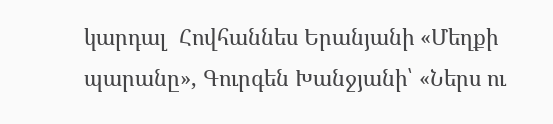կարդալ  Հովհաննես Երանյանի «Մեղքի պարանը», Գուրգեն Խանջյանի՝ «Ներս ու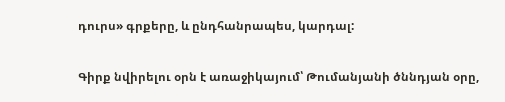դուրս» գրքերը, և ընդհանրապես, կարդալ:

Գիրք նվիրելու օրն է առաջիկայում՝ Թումանյանի ծննդյան օրը,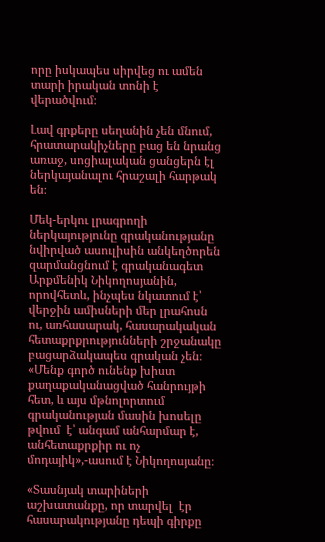որը իսկապես սիրվեց ու ամեն տարի իրական տոնի է վերածվում։

Լավ գրքերը սեղանին չեն մնում, հրատարակիչները բաց են նրանց առաջ, սոցիալական ցանցերն էլ ներկայանալու հրաշալի հարթակ են։

Մեկ-երկու լրագրողի ներկայությունը գրականությանը նվիրված ասուլիսին անկեղծորեն զարմանցնում է գրականագետ Արքմենիկ Նիկողոսյանին, որովհետև, ինչպես նկատում է՝ վերջին ամիսների մեր լրահոսն ու, առհասարակ, հասարակական հետաքրքրությունների շրջանակը բացարձակապես գրական չեն։ «Մենք գործ ունենք խիստ քաղաքականացված հանրույթի հետ, և այս մթնոլորտում գրականության մասին խոսելը թվում  է՝ անգամ անհարմար է,  անհետաքրքիր ու ոչ մոդայիկ»,-ասում է Նիկողոսյանը։

«Տասնյակ տարիների աշխատանքը, որ տարվել  էր հասարակությանը դեպի գիրքը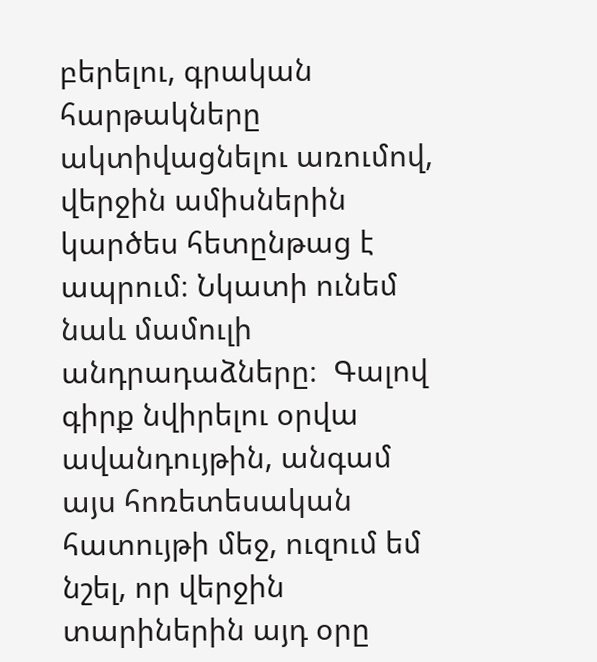բերելու, գրական հարթակները ակտիվացնելու առումով, վերջին ամիսներին կարծես հետընթաց է ապրում։ Նկատի ունեմ նաև մամուլի անդրադաձները։  Գալով գիրք նվիրելու օրվա ավանդույթին, անգամ այս հոռետեսական հատույթի մեջ, ուզում եմ նշել, որ վերջին տարիներին այդ օրը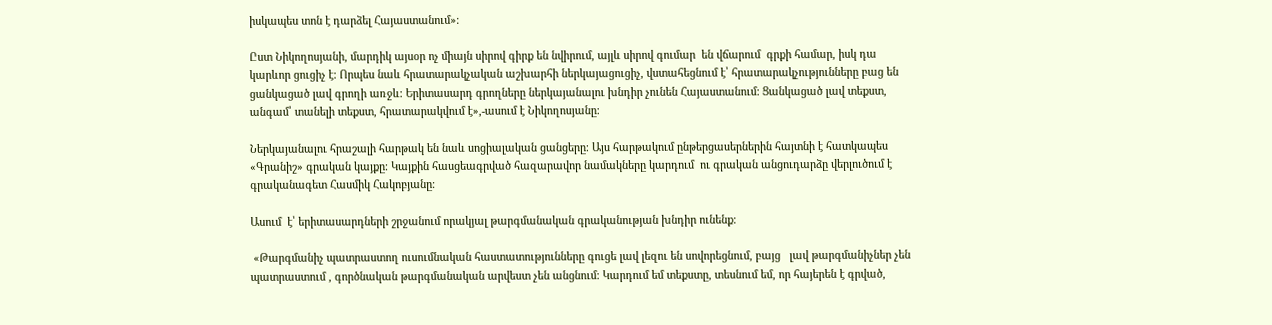իսկապես տոն է դարձել Հայաստանում»։

Ըստ Նիկողոսյանի, մարդիկ այսօր ոչ միայն սիրով գիրք են նվիրում, այլև սիրով գումար  են վճարում  գրքի համար, իսկ դա կարևոր ցուցիչ է։ Որպես նաև հրատարակչական աշխարհի ներկայացուցիչ, վստահեցնում է՝ հրատարակչությունները բաց են ցանկացած լավ գրողի առջև։ Երիտասարդ գրողները ներկայանալու խնդիր չունեն Հայաստանում։ Ցանկացած լավ տեքստ, անգամ՝ տանելի տեքստ, հրատարակվում է»,-ասում է Նիկողոսյանը։

Ներկայանալու հրաշալի հարթակ են նաև սոցիալական ցանցերը։ Այս հարթակում ընթերցասերներին հայտնի է հատկապես «Գրանիշ» գրական կայքը։ Կայքին հասցեագրված հազարավոր նամակները կարդում  ու գրական անցուդարձը վերլուծում է գրականագետ Հասմիկ Հակոբյանը։

Ասում  է՝ երիտասարդների շրջանում որակյալ թարգմանական գրականության խնդիր ունենք։

 «Թարգմանիչ պատրաստող ուսումնական հաստատությունները գուցե լավ լեզու են սովորեցնում, բայց   լավ թարգմանիչներ չեն պատրաստում , գործնական թարգմանական արվեստ չեն անցնում։ Կարդում եմ տեքստը, տեսնում եմ, որ հայերեն է գրված,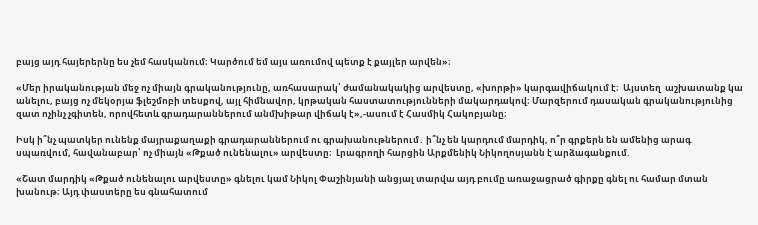բայց այդ հայերերնը ես չեմ հասկանում։ Կարծում եմ այս առումով պետք է քայլեր արվեն»։

«Մեր իրականության մեջ ոչ միայն գրականությունը, առհասարակ՝ ժամանակակից արվեստը, «խորթի» կարգավիճակում է։  Այստեղ  աշխատանք կա անելու, բայց ոչ մեկօրյա ֆլեշմոբի տեսքով, այլ հիմնավոր, կրթական հաստատությունների մակարդակով։ Մարզերում դասական գրականությունից զատ ոչինչ չգիտեն, որովհետև գրադարաններում անմխիթար վիճակ է»,-ասում է Հասմիկ Հակոբյանը։

Իսկ ի՞նչ պատկեր ունենք մայրաքաղաքի գրադարաններում ու գրախանութներում․ ի՞նչ են կարդում մարդիկ, ո՞ր գրքերն են ամենից արագ սպառվում, հավանաբար՝ ոչ միայն «Թքած ունենալու» արվեստը։  Լրագրողի հարցին Արքմենիկ Նիկողոսյանն է արձագանքում.

«Շատ մարդիկ «Թքած ունենալու արվեստը» գնելու կամ Նիկոլ Փաշինյանի անցյալ տարվա այդ բումը առաջացրած գիրքը գնել ու համար մտան խանութ։ Այդ փաստերը ես գնահատում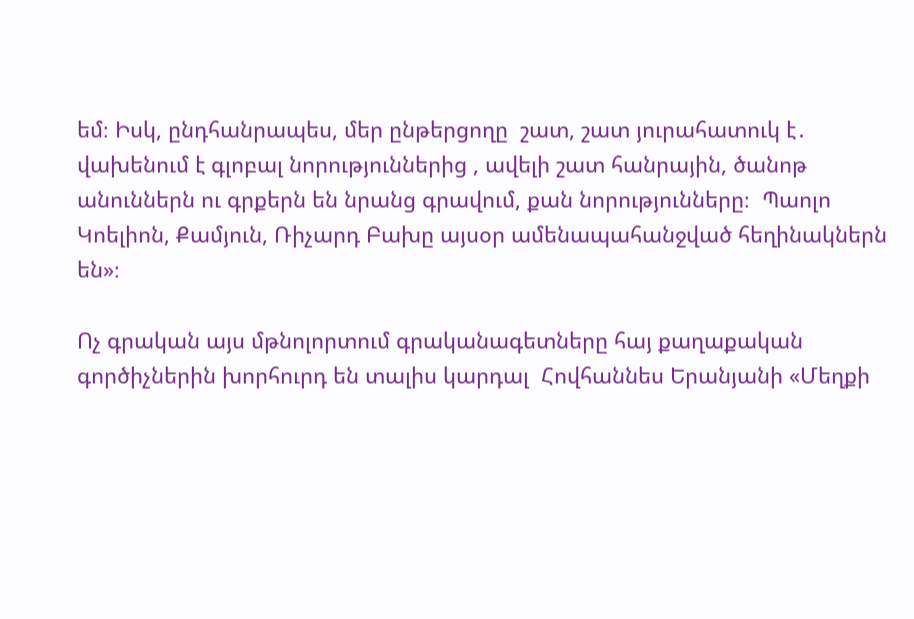եմ։ Իսկ, ընդհանրապես, մեր ընթերցողը  շատ, շատ յուրահատուկ է․  վախենում է գլոբալ նորություններից , ավելի շատ հանրային, ծանոթ անուններն ու գրքերն են նրանց գրավում, քան նորությունները։  Պաոլո Կոելիոն, Քամյուն, Ռիչարդ Բախը այսօր ամենապահանջված հեղինակներն են»։

Ոչ գրական այս մթնոլորտում գրականագետները հայ քաղաքական գործիչներին խորհուրդ են տալիս կարդալ  Հովհաննես Երանյանի «Մեղքի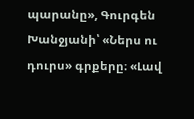պարանը», Գուրգեն Խանջյանի՝ «Ներս ու դուրս» գրքերը։ «Լավ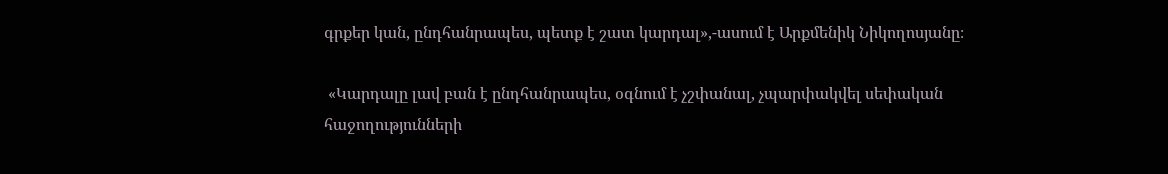գրքեր կան, ընդհանրապես, պետք է շատ կարդալ»,-ասում է Արքմենիկ Նիկողոսյանը։

 «Կարդալը լավ բան է ընդհանրապես, օգնում է չշփանալ, չպարփակվել սեփական հաջողությունների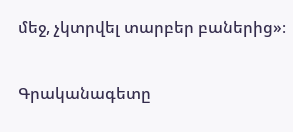մեջ, չկտրվել տարբեր բաներից»։

Գրականագետը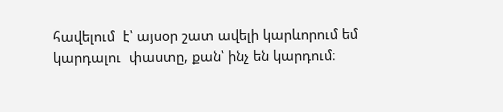հավելում  է՝ այսօր շատ ավելի կարևորում եմ կարդալու  փաստը, քան՝ ինչ են կարդում։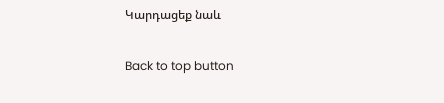Կարդացեք նաև

Back to top button